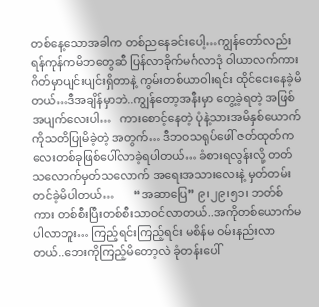တစ်နေ့သောအခါက တစ်ညနေခင်းပေါ့…ကျွန်တော်လည်းရန်ကုန်ကမိဘတွေဆီ ပြန်လာခိုက်မင်္ဂလာဒုံ ဝါယာလက်ကားဂိတ်မှာပျင်းပျင်းရှိတာနဲ့ ကွမ်းတစ်ယာဝါးရင်း ထိုင်ငေးနေခဲ့မိတယ်…ဒီအချိန်မှာဘဲ..ကျွန်တော့အနီးမှာ တွေ့ခဲ့ရတဲ့ အဖြစ်အပျက်လေးပါ…   ကားစောင့်နေတဲ့ ပုံနဲ့သားအမိနှစ်ယောက်ကိုသတိပြုမိခဲ့တဲ့ အတွက်… ဒီဘဝသရုပ်ဖေါ် ဇတ်ထုတ်ကလေးတစ်ခုဖြစ်ပေါ်လာခဲ့ရပါတယ်… ခံစားရလွန်းလို့ တတ်သလောက်မှတ်သလောက် အရေးအသားလေးနဲ့ မှတ်တမ်းတင်ခဲ့မိပါတယ်…       “အဆာပြေ” ၉၊၂၉၊၅၁၊ ဘတ်စ်ကား တစ်စီးပြီးတစ်စီးသာဝင်လာတယ်..အကိုတစ်ယောက်မပါလာဘူး… ကြည့်ရင်းကြည့်ရင်း မစိန်မ ဝမ်းနည်းလာတယ်..ဘေးကိုကြည့်မိတော့လဲ ခုံတန်းပေါ်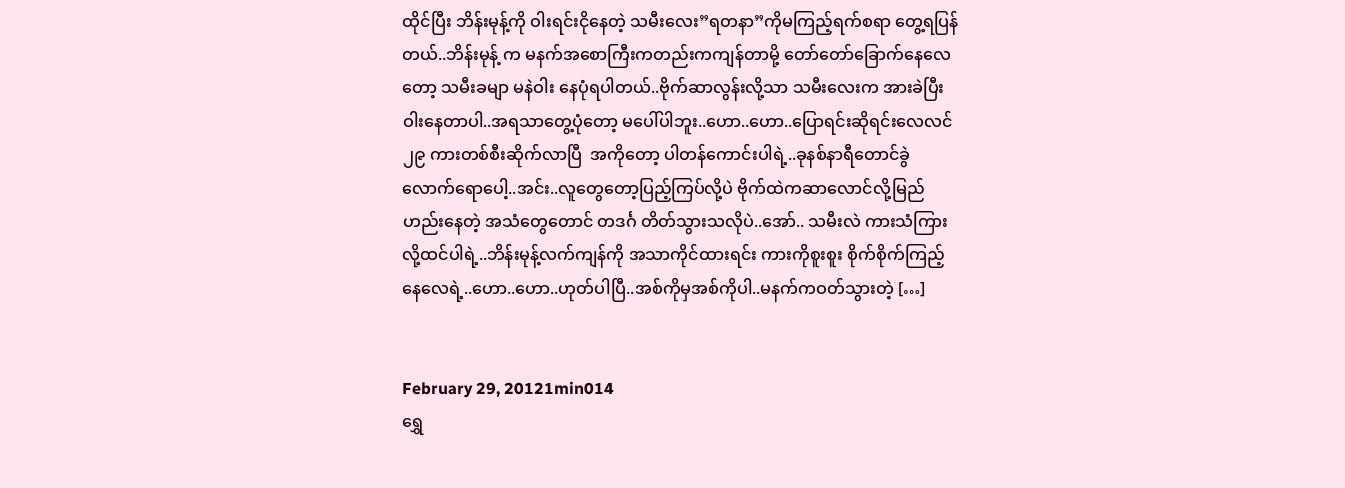ထိုင်ပြီး ဘိန်းမုန့်ကို ဝါးရင်းငိုနေတဲ့ သမီးလေး”ရတနာ”ကိုမကြည့်ရက်စရာ တွေ့ရပြန်တယ်..ဘိန်းမုန့် က မနက်အစောကြီးကတည်းကကျန်တာမို့ တော်တော်ခြောက်နေလေတော့ သမီးခမျာ မနဲဝါး နေပုံရပါတယ်..ဗိုက်ဆာလွန်းလို့သာ သမီးလေးက အားခဲပြီးဝါးနေတာပါ..အရသာတွေ့ပုံတော့ မပေါ်ပါဘူး..ဟော..ဟော..ပြောရင်းဆိုရင်းလေလင် ၂၉ ကားတစ်စီးဆိုက်လာပြီ  အကိုတော့ ပါတန်ကောင်းပါရဲ့..ခုနစ်နာရီတောင်ခွဲလောက်ရောပေါ့..အင်း..လူတွေတော့ပြည့်ကြပ်လို့ပဲ ဗိုက်ထဲကဆာလောင်လို့မြည်ဟည်းနေတဲ့ အသံတွေတောင် တဒင်္ဂ တိတ်သွားသလိုပဲ..အော်.. သမီးလဲ ကားသံကြားလို့ထင်ပါရဲ့..ဘိန်းမုန့်လက်ကျန်ကို အသာကိုင်ထားရင်း ကားကိုစူးစူး စိုက်စိုက်ကြည့်နေလေရဲ့..ဟော..ဟော..ဟုတ်ပါပြီ..အစ်ကိုမှအစ်ကိုပါ..မနက်ကဝတ်သွားတဲ့ […]


February 29, 20121min014
ရွှေ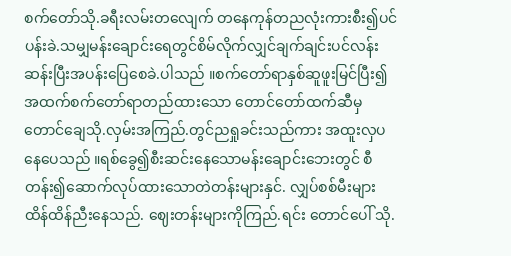စက်တော်သို.ခရီးလမ်းတလျေက် တနေကုန်တညလုံးကားစီး၍ပင်ပန်းခဲ.သမျှမန်းချောင်းရေတွင်စိမ်လိုက်လျှင်ချက်ချင်းပင်လန်း ဆန်းပြီးအပန်းပြေစေခဲ.ပါသည် ။စက်တော်ရာနှစ်ဆူဖူးမြင်ပြီး၍ အထက်စက်တော်ရာတည်ထားသော တောင်တော်ထက်ဆီမှ တောင်ချေသို.လှမ်းအကြည်.တွင်ညရှုခင်းသည်ကား အထူးလှပနေပေသည် ။ရစ်ခွေ၍စီးဆင်းနေသောမန်းချောင်းဘေးတွင် စီတန်း၍ဆောက်လုပ်ထားသောတဲတန်းများနှင်. လျှပ်စစ်မီးများ ထိန်ထိန်ညီးနေသည်. ဈေးတန်းများကိုကြည်.ရင်း တောင်ပေါ် သို.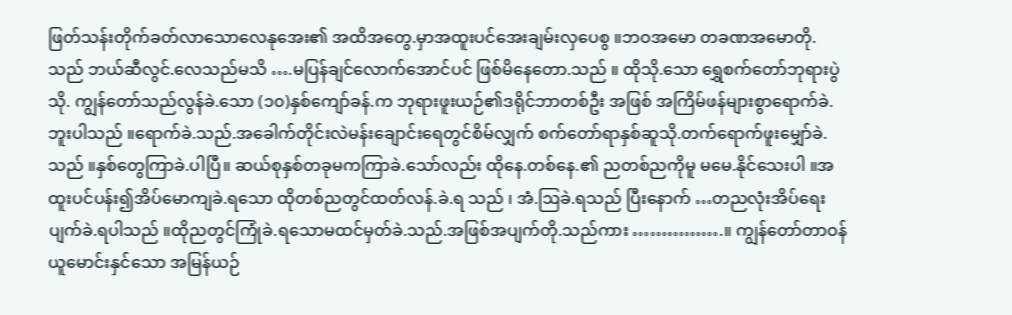ဖြတ်သန်းတိုက်ခတ်လာသောလေနုအေး၏ အထိအတွေ.မှာအထူးပင်အေးချမ်းလှပေစွ ။ဘဝအမော တခဏအမောတို.သည် ဘယ်ဆီလွင်.လေသည်မသိ ….မပြန်ချင်လောက်အောင်ပင် ဖြစ်မိနေတော.သည် ။ ထိုသို.သော ရွှေစက်တော်ဘုရားပွဲသို. ကျွန်တော်သည်လွန်ခဲ.သော (၁၀)နှစ်ကျော်ခန်.က ဘုရားဖူးယဉ်၏ဒရိုင်ဘာတစ်ဦး အဖြစ် အကြိမ်ဖန်များစွာရောက်ခဲ.ဘူးပါသည် ။ရောက်ခဲ.သည်.အခေါက်တိုင်းလဲမန်းချောင်းရေတွင်စိမ်လျှက် စက်တော်ရာနှစ်ဆူသို.တက်ရောက်ဖူးမျှော်ခဲ.သည် ။နှစ်တွေကြာခဲ.ပါပြီ။ ဆယ်စုနှစ်တခုမကကြာခဲ.သော်လည်း ထိုနေ.တစ်နေ.၏ ညတစ်ညကိုမူ မမေ.နိုင်သေးပါ ။အထူးပင်ပန်း၍အိပ်မောကျခဲ.ရသော ထိုတစ်ညတွင်ထတ်လန်.ခဲ.ရ သည် ၊ အံ.ဩခဲ.ရသည် ပြီးနောက် …တညလုံးအိပ်ရေးပျက်ခဲ.ရပါသည် ။ထိုညတွင်ကြုံခဲ.ရသောမထင်မှတ်ခဲ.သည်.အဖြစ်အပျက်တို.သည်ကား …………….။ ကျွန်တော်တာဝန်ယူမောင်းနှင်သော အမြန်ယဉ်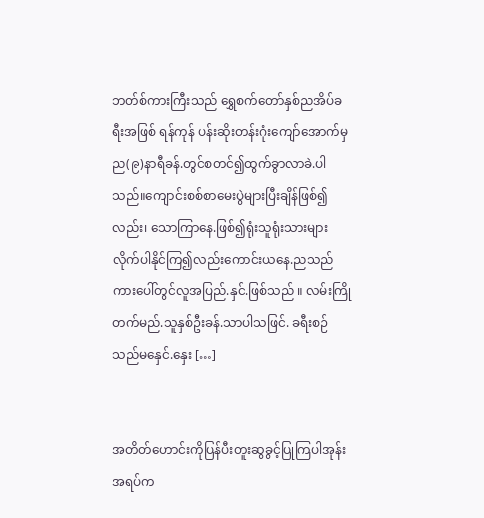ဘတ်စ်ကားကြီးသည် ရွှေစက်တော်နှစ်ညအိပ်ခရီးအဖြစ် ရန်ကုန် ပန်းဆိုးတန်းဂုံးကျော်အောက်မှည(၉)နာရီခန်.တွင်စတင်၍ထွက်ခွာလာခဲ.ပါသည်။ကျောင်းစစ်စာမေးပွဲများပြီးချိန်ဖြစ်၍လည်း၊ သောကြာနေ.ဖြစ်၍ရုံးသူရုံးသားများလိုက်ပါနိုင်ကြ၍လည်းကောင်းယနေ.ညသည် ကားပေါ်တွင်လူအပြည်.နှင်.ဖြစ်သည် ။ လမ်းကြိုတက်မည်.သူနှစ်ဦးခန်.သာပါသဖြင်. ခရီးစဉ်သည်မနှေင်.နှေး […]


အတိတ်ဟောင်းကိုပြန်ပီးတူးဆွခွင့်ပြုကြပါအုန်းအရပ်က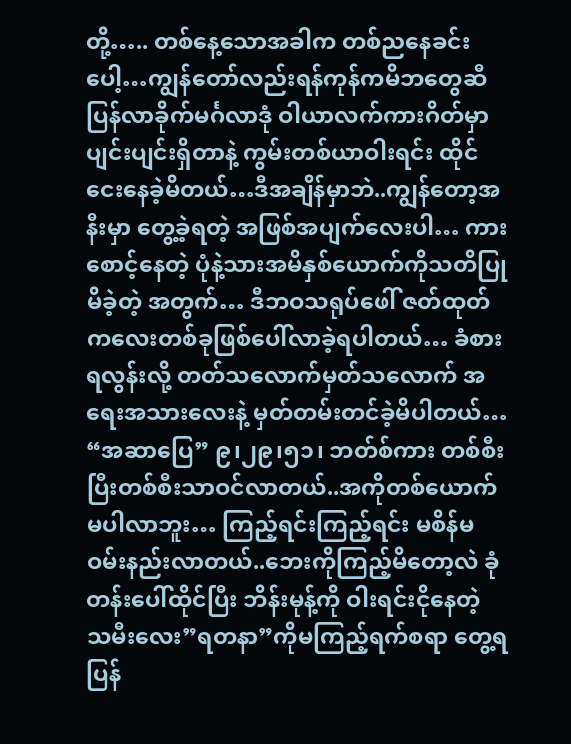တို့….. တစ်နေ့သောအခါက တစ်ညနေခင်းပေါ့…ကျွန်တော်လည်းရန်ကုန်ကမိဘတွေဆီ ပြန်လာခိုက်မင်္ဂလာဒုံ ဝါယာလက်ကားဂိတ်မှာပျင်းပျင်းရှိတာနဲ့ ကွမ်းတစ်ယာဝါးရင်း ထိုင်ငေးနေခဲ့မိတယ်…ဒီအချိန်မှာဘဲ..ကျွန်တော့အနီးမှာ တွေ့ခဲ့ရတဲ့ အဖြစ်အပျက်လေးပါ… ကားစောင့်နေတဲ့ ပုံနဲ့သားအမိနှစ်ယောက်ကိုသတိပြုမိခဲ့တဲ့ အတွက်… ဒီဘဝသရုပ်ဖေါ် ဇတ်ထုတ်ကလေးတစ်ခုဖြစ်ပေါ်လာခဲ့ရပါတယ်… ခံစားရလွန်းလို့ တတ်သလောက်မှတ်သလောက် အရေးအသားလေးနဲ့ မှတ်တမ်းတင်ခဲ့မိပါတယ်…   “အဆာပြေ” ၉၊၂၉၊၅၁၊ ဘတ်စ်ကား တစ်စီးပြီးတစ်စီးသာဝင်လာတယ်..အကိုတစ်ယောက်မပါလာဘူး… ကြည့်ရင်းကြည့်ရင်း မစိန်မ ဝမ်းနည်းလာတယ်..ဘေးကိုကြည့်မိတော့လဲ ခုံတန်းပေါ်ထိုင်ပြီး ဘိန်းမုန့်ကို ဝါးရင်းငိုနေတဲ့ သမီးလေး”ရတနာ”ကိုမကြည့်ရက်စရာ တွေ့ရပြန်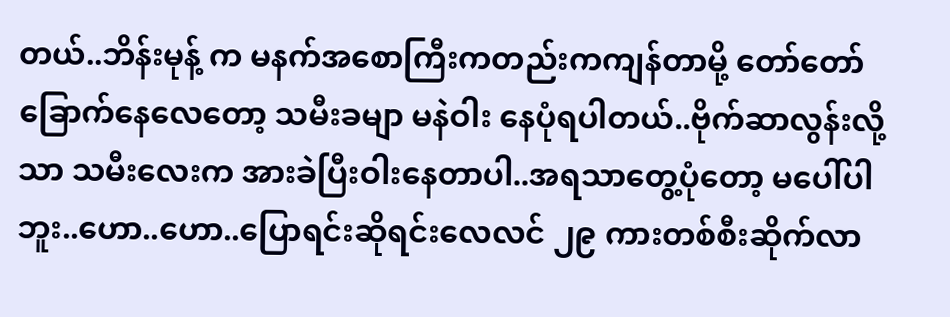တယ်..ဘိန်းမုန့် က မနက်အစောကြီးကတည်းကကျန်တာမို့ တော်တော်ခြောက်နေလေတော့ သမီးခမျာ မနဲဝါး နေပုံရပါတယ်..ဗိုက်ဆာလွန်းလို့သာ သမီးလေးက အားခဲပြီးဝါးနေတာပါ..အရသာတွေ့ပုံတော့ မပေါ်ပါဘူး..ဟော..ဟော..ပြောရင်းဆိုရင်းလေလင် ၂၉ ကားတစ်စီးဆိုက်လာ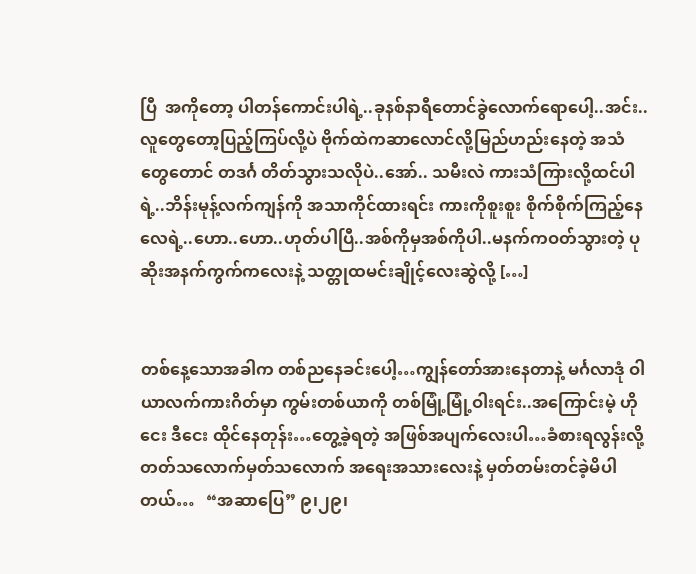ပြီ  အကိုတော့ ပါတန်ကောင်းပါရဲ့..ခုနစ်နာရီတောင်ခွဲလောက်ရောပေါ့..အင်း..လူတွေတော့ပြည့်ကြပ်လို့ပဲ ဗိုက်ထဲကဆာလောင်လို့မြည်ဟည်းနေတဲ့ အသံတွေတောင် တဒင်္ဂ တိတ်သွားသလိုပဲ..အော်.. သမီးလဲ ကားသံကြားလို့ထင်ပါရဲ့..ဘိန်းမုန့်လက်ကျန်ကို အသာကိုင်ထားရင်း ကားကိုစူးစူး စိုက်စိုက်ကြည့်နေလေရဲ့..ဟော..ဟော..ဟုတ်ပါပြီ..အစ်ကိုမှအစ်ကိုပါ..မနက်ကဝတ်သွားတဲ့ ပုဆိုးအနက်ကွက်ကလေးနဲ့ သတ္တုထမင်းချိုင့်လေးဆွဲလို့ […]


တစ်နေ့သောအခါက တစ်ညနေခင်းပေါ့…ကျွန်တော်အားနေတာနဲ့ မင်္ဂလာဒုံ ဝါယာလက်ကားဂိတ်မှာ ကွမ်းတစ်ယာကို တစ်မြုံ့မြုံ့ဝါးရင်း..အကြောင်းမဲ့ ဟိုငေး ဒီငေး ထိုင်နေတုန်း…တွေ့ခဲ့ရတဲ့ အဖြစ်အပျက်လေးပါ…ခံစားရလွန်းလို့ တတ်သလောက်မှတ်သလောက် အရေးအသားလေးနဲ့ မှတ်တမ်းတင်ခဲ့မိပါတယ်…   “အဆာပြေ” ၉၊၂၉၊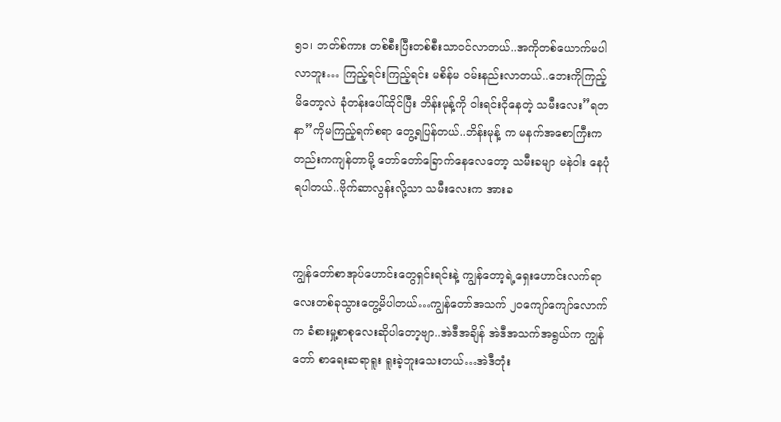၅၁၊ ဘတ်စ်ကား တစ်စီးပြီးတစ်စီးသာဝင်လာတယ်..အကိုတစ်ယောက်မပါလာဘူး… ကြည့်ရင်းကြည့်ရင်း မစိန်မ ဝမ်းနည်းလာတယ်..ဘေးကိုကြည့်မိတော့လဲ ခုံတန်းပေါ်ထိုင်ပြီး ဘိန်းမုန့်ကို ဝါးရင်းငိုနေတဲ့ သမီးလေး”ရတနာ”ကိုမကြည့်ရက်စရာ တွေ့ရပြန်တယ်..ဘိန်းမုန့် က မနက်အစောကြီးကတည်းကကျန်တာမို့ တော်တော်ခြောက်နေလေတော့ သမီးခမျာ မနဲဝါး နေပုံရပါတယ်..ဗိုက်ဆာလွန်းလို့သာ သမီးလေးက အားခ


ကျွန်တော်စာအုပ်ဟောင်းတွေရှင်းရင်းနဲ့ ကျွန်တော့ရဲ့ရှေးဟောင်းလက်ရာလေးတစ်ခုသွားတွေ့မိပါတယ်…ကျွန်တော်အသက် ၂ဝကျော်ကျော်လောက်က ခံစားမှု့စာစုလေးဆိုပါတော့ဗျာ..အဲဒီအချိန် အဲဒီအသက်အရွယ်က ကျွန်တော် စာရေးဆရာရူး ရူးခဲ့ဘူးသေးတယ်…အဲဒီတုံး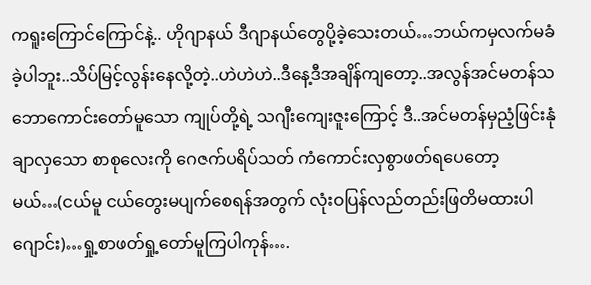ကရူးကြောင်ကြောင်နဲ့.. ဟိုဂျာနယ် ဒီဂျာနယ်တွေပို့ခဲ့သေးတယ်…ဘယ်ကမှလက်မခံခဲ့ပါဘူး..သိပ်မြင့်လွန်းနေလို့တဲ့..ဟဲဟဲဟဲ..ဒီနေ့ဒီအချိန်ကျတော့..အလွန်အင်မတန်သဘောကောင်းတော်မူသော ကျုပ်တို့ရဲ့ သဂျီးကျေးဇူးကြောင့် ဒီ..အင်မတန်မှညံ့ဖြင်းနုံချာလှသော စာစုလေးကို ဂေဇက်ပရိပ်သတ် ကံကောင်းလှစွာဖတ်ရပေတော့မယ်…(ငယ်မူ ငယ်တွေးမပျက်စေရန်အတွက် လုံးဝပြန်လည်တည်းဖြတိမထားပါဂျောင်း)…ရှု့စာဖတ်ရှု့တော်မူကြပါကုန်….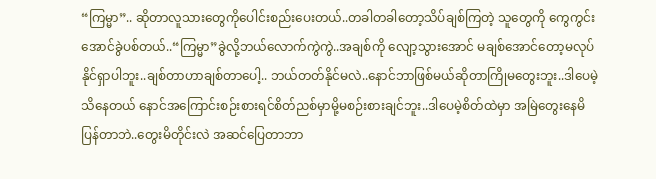“ကြမ္မာ”.. ဆိုတာလူသားတွေကိုပေါင်းစည်းပေးတယ်..တခါတခါတော့သိပ်ချစ်ကြတဲ့ သူတွေကို ကွေကွင်းအောင်ခွဲပစ်တယ်..“ကြမ္မာ”ခွဲလို့ဘယ်လောက်ကွဲကွဲ..အချစ်ကို လျော့သွားအောင် မချစ်အောင်တော့မလုပ်နိုင်ရှာပါဘူး..ချစ်တာဟာချစ်တာပေါ့.. ဘယ်တတ်နိုင်မလဲ..နောင်ဘာဖြစ်မယ်ဆိုတာကြိုမတွေးဘူး..ဒါပေမဲ့သိနေတယ် နောင်အကြောင်းစဉ်းစားရင်စိတ်ညစ်မှာမို့မစဉ်းစားချင်ဘူး..ဒါပေမဲ့စိတ်ထဲမှာ အမြဲတွေးနေမိပြန်တာဘဲ..တွေးမိတိုင်းလဲ အဆင်ပြေတာဘာ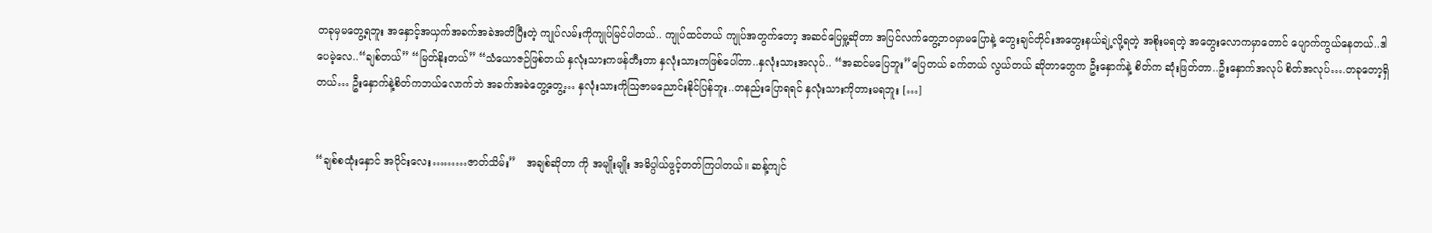တခုမှမတွေ့ရဘူး အနှောင့်အယှက်အခက်အခဲအတိပြီးတဲ့ ကျုပ်လမ်းကိုကျုပ်မြင်ပါတယ်.. ကျုပ်ထင်တယ် ကျုပ်အတွက်တော့ အဆင်ပြေမှု့ဆိုတာ အပြင်လက်တွေ့ဘဝမှာမပြောနဲ့ တွေးချင်တိုင်းအတွေးနယ်ချဲ့လို့ရတဲ့ အစိုးမရတဲ့ အတွေးလောကမှာတောင် ပျောက်ကွယ်နေတယ်..ဒါပေမဲ့လေ..“ချစ်တယ်” “မြတ်နိုးတယ်” “သံယောဇဉ်ဖြစ်တယ် နှလုံးသားကဖန်တီးတာ နှလုံးသားကဖြစ်ပေါ်တာ..နှလုံးသားအလုပ်.. “အဆင်မပြေဘူး”ပြေတယ် ခက်တယ် လွယ်တယ် ဆိုတာတွေက ဦးနှောက်နဲ့ စိတ်က ဆုံးဖြတ်တာ..ဦးနှောက်အလုပ် စိတ်အလုပ်….တခုတော့ရှိတယ်… ဦးနှောက်နဲ့စိတ်ကဘယ်လောက်ဘဲ အခက်အခဲတွေ့တွေ့… နှလုံးသားကိုဩဇာမညောင်းနိုင်ပြန်ဘူး..တနည်းပြောရရင် နှလုံးသားကိုတားမရဘူး […]


“ချစ်စထုံးနှောင် အပိုင်းလေး………ဇာတ်သိမ်း”   အချစ်ဆိုတာ ကို အမျိုးမျိုး အဓိပ္ပါယ်ဖွင့်တတ်ကြပါတယ်။ ဆန့်ကျင်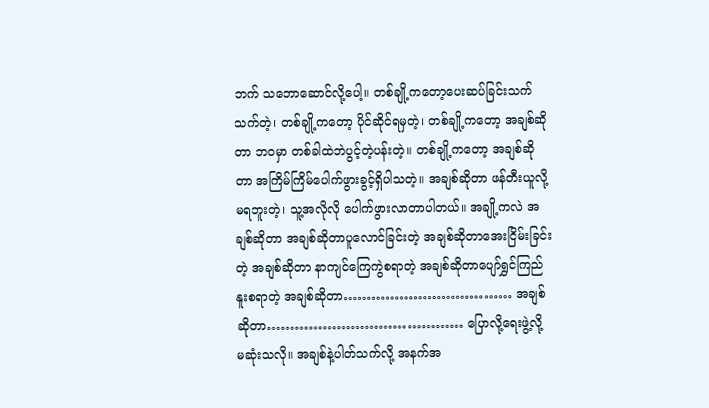ဘက် သဘောဆောင်လို့ပေါ့။ တစ်ချို့ကတော့ပေးဆပ်ခြင်းသက်သက်တဲ့၊ တစ်ချို့ကတော့ ပိုင်ဆိုင်ရမှတဲ့၊ တစ်ချို့ကတော့ အချစ်ဆိုတာ ဘဝမှာ တစ်ခါထဲဘဲပွင့်တဲ့ပန်းတဲ့။ တစ်ချို့ကတော့ အချစ်ဆိုတာ အကြိမ်ကြိမ်ပေါက်ဖွားခွင့်ရှိပါသတဲ့။ အချစ်ဆိုတာ ဖန်တီးယူလို့မရဘူးတဲ့၊ သူ့အလိုလို ပေါက်ဖွားလာတာပါတယ်။ အချို့ကလဲ အချစ်ဆိုတာ အချစ်ဆိုတာပူလောင်ခြင်းတဲ့ အချစ်ဆိုတာအေးငြိမ်းခြင်းတဲ့ အချစ်ဆိုတာ နာကျင်ကြေကွဲစရာတဲ့ အချစ်ဆိုတာပျော်ရွှင်ကြည်နူးစရာတဲ့ အချစ်ဆိုတာ……………………………… အချစ်ဆိုတာ…………………………………… ပြောလို့ရေးဖွဲ့လို့ မဆုံးသလို။ အချစ်နဲ့ပါတ်သက်လို့ အနက်အ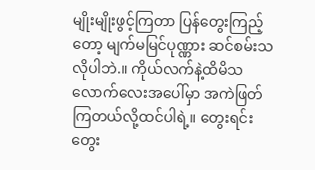မျိုးမျိုးဖွင့်ကြတာ ပြန်တွေးကြည့်တော့ မျက်မမြင်ပုဏ္ဏား ဆင်စမ်းသလိုပါဘဲ.။ ကိုယ်လက်နဲ့ထိမိသလောက်လေးအပေါ်မှာ အကဲဖြတ်ကြတယ်လို့ထင်ပါရဲ့။ တွေးရင်းတွေး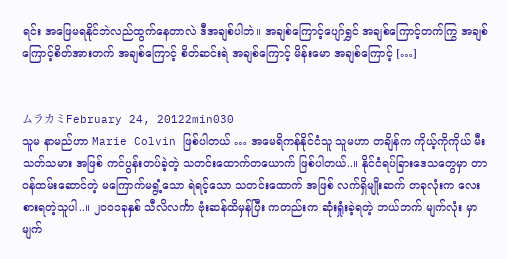ရင်း အဖြေမရနိုင်ဘဲလည်ထွက်နေတာလဲ ဒီအချစ်ပါဘဲ။ အချစ်ကြောင့်ပျော်ရွှင် အချစ်ကြောင့်တက်ကြွ အချစ်ကြောင့်စိတ်အားတက် အချစ်ကြောင့် စိတ်ဆင်းရဲ အချစ်ကြောင့် မိန်းမော အချစ်ကြောင့် […]


ムラカミFebruary 24, 20122min030
သူမ နာမည်ဟာ Marie Colvin ဖြစ်ပါတယ် … အမေရိကန်နိုင်ငံသူ သူမဟာ တချိန်က ကိုယ့်ကိုကိုယ် မီးသတ်သမား အဖြစ် ကင်ပွန်းတပ်ခဲ့တဲ့ သတင်းထောက်တယောက် ဖြစ်ပါတယ်..။ နိုင်ငံရပ်ခြားဒေသတွေမှာ တာဝန်ထမ်းဆောင်တဲ့ မကြောက်မရွံ့သော ရဲရင့်သော သတင်းထောက် အဖြစ် လက်ရှိမျိုးဆက် တခုလုံးက လေးစားရတဲ့သူပါ..။ ၂၀၀၁ခုနှစ် သီလိလင်္ကာ ဗုံးဆန်ထိမှန်ပြီး ကတည်းက ဆုံးရှုံးခဲ့ရတဲ့ ဘယ်ဘက် မျက်လုံး မှာ မျက်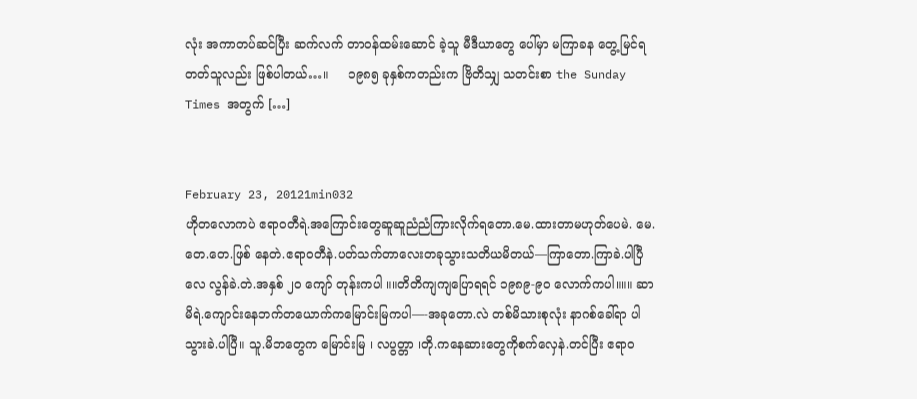လုံး အကာတပ်ဆင်ပြီး ဆက်လက် တာဝန်ထမ်းဆောင် ခဲ့သူ မီဒီယာတွေ ပေါ်မှာ မကြာခန တွေ့မြင်ရတတ်သူလည်း ဖြစ်ပါတယ်…။     ၁၉၈၅ ခုနှစ်ကတည်းက ဗြိတိသျှ သတင်းစာ the Sunday Times အတွက် […]


February 23, 20121min032
ဟိုတလောကပဲ ဧရာဝတီရဲ.အကြောင်းတွေဆူဆူညံညံကြားလိုက်ရတော.မေ.ထားတာမဟုတ်ပေမဲ. မေ.တေ.တေ.ဖြစ် နေတဲ.ဧရာဝတီနဲ.ပတ်သက်တာလေးတခုသွားသတိယမိတယ်—ကြာတော.ကြာခဲ.ပါပြီလေ လွန်ခဲ.တဲ.အနှစ် ၂ဝ ကျော် တုန်းကပါ ။။တိတိကျကျပြောရရင် ၁၉၈၉-၉ဝ လောက်ကပါ။။။ ဆာမိရဲ.ကျောင်းနေဘက်တယောက်ကမြောင်းမြကပါ—-အခုတော.လဲ တစ်မိသားစုလုံး နာဂစ်ခေါ်ရာ ပါသွားခဲ.ပါပြီ။ သူ.မိဘတွေက မြောင်းမြ ၊ လပွတ္တာ ၊တို.ကနေဆားတွေကိုစက်လှေနဲ.တင်ပြီး ဧရာဝ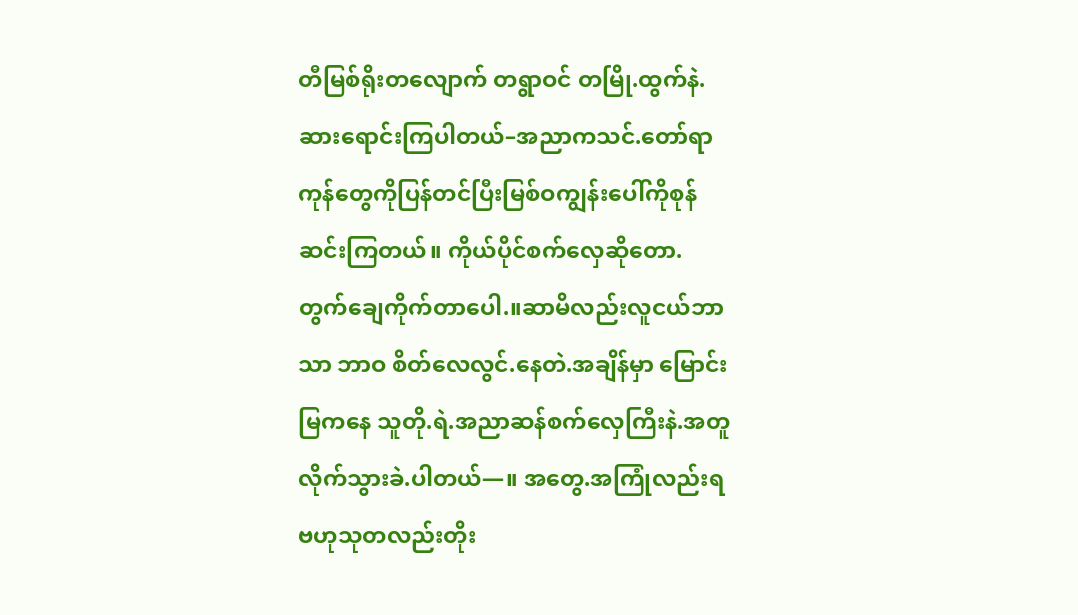တီမြစ်ရိုးတလျောက် တရွာဝင် တမြို.ထွက်နဲ.ဆားရောင်းကြပါတယ်–အညာကသင်.တော်ရာကုန်တွေကိုပြန်တင်ပြီးမြစ်ဝကျွန်းပေါ်ကိုစုန်ဆင်းကြတယ်။ ကိုယ်ပိုင်စက်လှေဆိုတော.တွက်ချေကိုက်တာပေါ.။ဆာမိလည်းလူငယ်ဘာသာ ဘာဝ စိတ်လေလွင်.နေတဲ.အချိန်မှာ မြောင်းမြကနေ သူတို.ရဲ.အညာဆန်စက်လှေကြီးနဲ.အတူလိုက်သွားခဲ.ပါတယ်—။ အတွေ.အကြုံလည်းရ ဗဟုသုတလည်းတိုး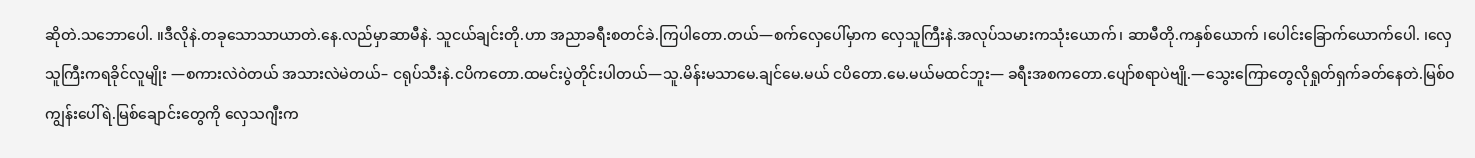ဆိုတဲ.သဘောပေါ. ။ဒီလိုနဲ.တခုသောသာယာတဲ.နေ.လည်မှာဆာမီနဲ. သူငယ်ချင်းတို.ဟာ အညာခရီးစတင်ခဲ.ကြပါတော.တယ်—စက်လှေပေါ်မှာက လှေသူကြီးနဲ.အလုပ်သမားကသုံးယောက်၊ ဆာမီတို.ကနှစ်ယောက် ၊ပေါင်းခြောက်ယောက်ပေါ. ၊လှေသူကြီးကရခိုင်လူမျိုး —စကားလဲဝဲတယ် အသားလဲမဲတယ်– ငရုပ်သီးနဲ.ငပိကတော.ထမင်းပွဲတိုင်းပါတယ်—သူ.မိန်းမသာမေ.ချင်မေ.မယ် ငပိတော.မေ.မယ်မထင်ဘူး— ခရီးအစကတော.ပျော်စရာပဲဗျို.—သွေးကြောတွေလိုရှုတ်ရှက်ခတ်နေတဲ.မြစ်ဝကျွန်းပေါ်ရဲ.မြစ်ချောင်းတွေကို လှေသဂျီးက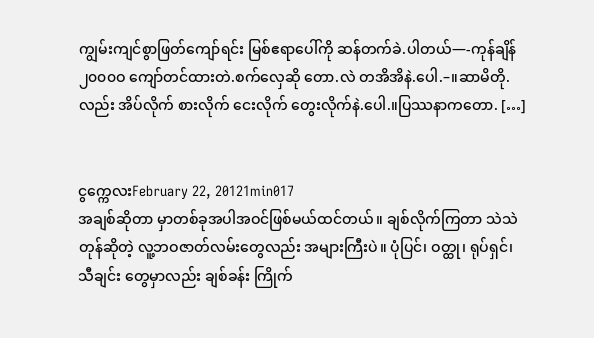ကျွမ်းကျင်စွာဖြတ်ကျော်ရင်း မြစ်ဧရာပေါ်ကို ဆန်တက်ခဲ.ပါတယ်—-ကုန်ချိန် ၂၀၀၀ဝ ကျော်တင်ထားတဲ.စက်လှေဆို တော.လဲ တအိအိနဲ.ပေါ.–။ဆာမိတို.လည်း အိပ်လိုက် စားလိုက် ငေးလိုက် တွေးလိုက်နဲ.ပေါ.။ပြဿနာကတော. […]


ငွက္ကေလးFebruary 22, 20121min017
အချစ်ဆိုတာ မှာတစ်ခုအပါအဝင်ဖြစ်မယ်ထင်တယ်။ ချစ်လိုက်ကြတာ သဲသဲတုန်ဆိုတဲ့ လူ့ဘဝဇာတ်လမ်းတွေလည်း အများကြီးပဲ။ ပုံပြင်၊ ဝတ္ထု၊ ရုပ်ရှင်၊ သီချင်း တွေမှာလည်း ချစ်ခန်း ကြိုက်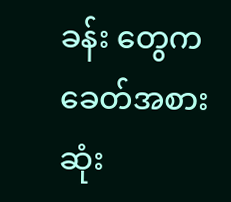ခန်း တွေက ခေတ်အစားဆုံး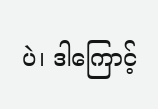ပဲ၊ ဒါကြောင့်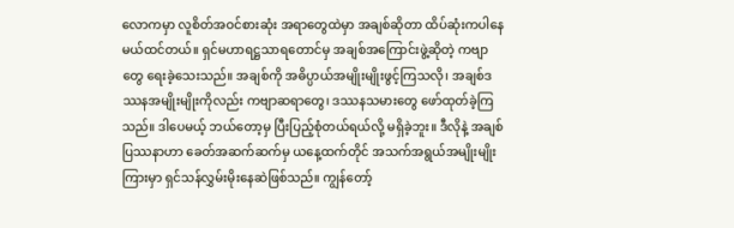လောကမှာ လူစိတ်အဝင်စားဆုံး အရာတွေထဲမှာ အချစ်ဆိုတာ ထိပ်ဆုံးကပါနေမယ်ထင်တယ်။ ရှင်မဟာရဋ္ဌသာရတောင်မှ အချစ်အကြောင်းဖွဲ့ဆိုတဲ့ ကဗျာတွေ ရေးခဲ့သေးသည်။ အချစ်ကို အဓိပ္ပာယ်အမျိုးမျိုးဖွင့်ကြသလို၊ အချစ်ဒဿနအမျိုးမျိုးကိုလည်း ကဗျာဆရာတွေ၊ ဒဿနသမားတွေ ဖော်ထုတ်ခဲ့ကြသည်။ ဒါပေမယ့် ဘယ်တော့မှ ပြီးပြည့်စုံတယ်ရယ်လို့ မရှိခဲ့ဘူး။ ဒီလိုနဲ့ အချစ်ပြဿနာဟာ ခေတ်အဆက်ဆက်မှ ယနေ့ထက်တိုင် အသက်အရွယ်အမျိုးမျိုးကြားမှာ ရှင်သန်လွှမ်းမိုးနေဆဲဖြစ်သည်။ ကျွန်တော့်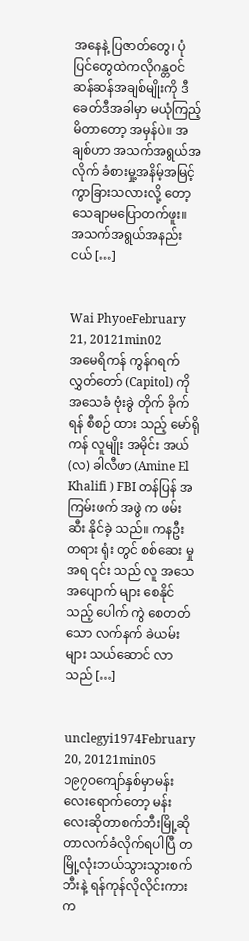အနေနဲ့ ပြဇာတ်တွေ၊ ပုံပြင်တွေထဲကလိုဂန္တဝင်ဆန်ဆန်အချစ်မျိုးကို ဒီခေတ်ဒီအခါမှာ မယုံကြည့်မိတာတော့ အမှန်ပဲ။ အချစ်ဟာ အသက်အရွယ်အလိုက် ခံစားမှု့အနိမ့်အမြင့် ကွာခြားသလားလို့ တော့ သေချာမပြောတက်ဖူး။ အသက်အရွယ်အနည်းငယ် […]


Wai PhyoeFebruary 21, 20121min02
အမေရိကန် ကွန်ဂရက် လွှတ်တော် (Capitol) ကို အသေခံ ဗုံးခွဲ တိုက် ခိုက် ရန် စီစဉ် ထား သည့် မော်ရိုကန် လူမျိုး အမိုင်း အယ်(လ) ခါလီဖာ (Amine El Khalifi ) FBI တန်ပြန် အကြမ်းဖက် အဖွဲ က ဖမ်းဆီး နိုင်ခဲ့ သည်။ ကနဦး တရား ရုံး တွင် စစ်ဆေး မှု အရ ၎င်း သည် လူ အသေအပျောက် များ စေနိုင် သည့် ပေါက် ကွဲ စေတတ် သော လက်နက် ခဲယမ်း များ သယ်ဆောင် လာ သည် […]


unclegyi1974February 20, 20121min05
၁၉၇ဝကျော်နှစ်မှာမန်းလေးရောက်တော့ မန်းလေးဆိုတာစက်ဘီးမြို့ဆိုတာလက်ခံလိုက်ရပါပြီ တမြို့လုံးဘယ်သွားသွားစက်ဘီးနဲ့ ရန်ကုန်လိုလိုင်းကားက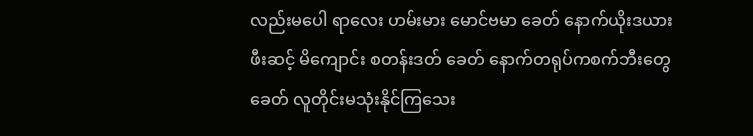လည်းမပေါ ရာလေး ဟမ်းမား မောင်ဗမာ ခေတ် နောက်ယိုးဒယား ဖီးဆင့် မိကျောင်း စတန်းဒတ် ခေတ် နောက်တရုပ်ကစက်ဘီးတွေ ခေတ် လူတိုင်းမသုံးနိုင်ကြသေး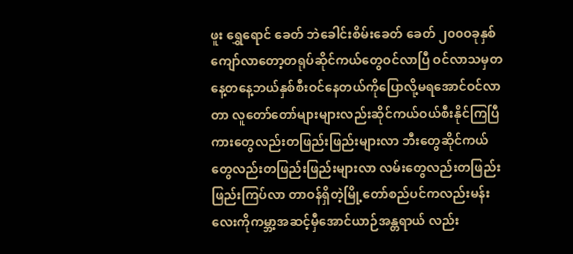ဖူး ရွှေရောင် ခေတ် ဘဲခေါင်းစိမ်းခေတ် ခေတ် ၂၀၀ဝခုနှစ်ကျော်လာတော့တရုပ်ဆိုင်ကယ်တွေဝင်လာပြီ ဝင်လာသမှတနေ့တနေ့ဘယ်နှစ်စီးဝင်နေတယ်ကိုပြောလို့မရအောင်ဝင်လာတာ လူတော်တော်များများလည်းဆိုင်ကယ်ဝယ်စီးနိုင်ကြပြီ ကားတွေလည်းတဖြည်းဖြည်းများလာ ဘီးတွေဆိုင်ကယ်တွေလည်းတဖြည်းဖြည်းများလာ လမ်းတွေလည်းတဖြည်းဖြည်းကြပ်လာ တာဝန်ရှိတဲ့မြို့တော်စည်ပင်ကလည်းမန်းလေးကိုကမ္ဘာ့အဆင့်မှီအောင်ယာဉ်အန္တရာယ် လည်း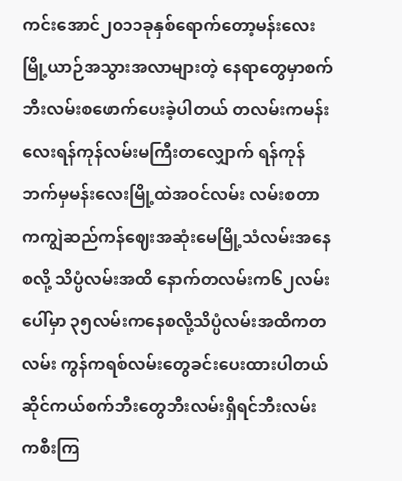ကင်းအောင်၂၀၁၁ခုနှစ်ရောက်တော့မန်းလေးမြို့ယာဉ်အသွားအလာများတဲ့ နေရာတွေမှာစက်ဘီးလမ်းစဖောက်ပေးခဲ့ပါတယ် တလမ်းကမန်းလေးရန်ကုန်လမ်းမကြီးတလျှောက် ရန်ကုန်ဘက်မှမန်းလေးမြို့ထဲအဝင်လမ်း လမ်းစတာကကျွဲဆည်ကန်ဈေးအဆုံးမေမြို့သံလမ်းအနေစလို့ သိပ္ပံလမ်းအထိ နောက်တလမ်းက၆၂လမ်းပေါ်မှာ ၃၅လမ်းကနေစလို့သိပ္ပံလမ်းအထိကတလမ်း ကွန်ကရစ်လမ်းတွေခင်းပေးထားပါတယ် ဆိုင်ကယ်စက်ဘီးတွေဘီးလမ်းရှိရင်ဘီးလမ်းကစီးကြ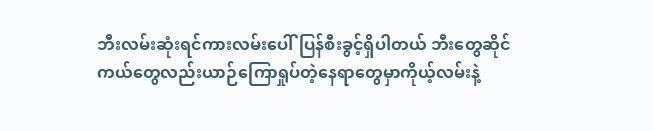ဘီးလမ်းဆုံးရင်ကားလမ်းပေါ်ပြန်စီးခွင့်ရှိပါတယ် ဘီးတွေဆိုင်ကယ်တွေလည်းယာဉ်ကြောရှုပ်တဲ့နေရာတွေမှာကိုယ့်လမ်းနဲ့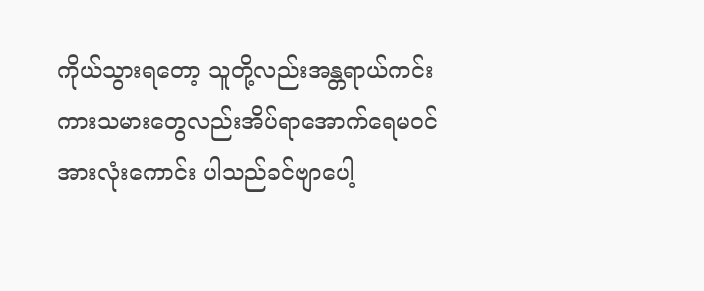ကိုယ်သွားရတော့ သူတို့လည်းအန္တရာယ်ကင်း ကားသမားတွေလည်းအိပ်ရာအောက်ရေမဝင်အားလုံးကောင်း ပါသည်ခင်ဗျာပေါ့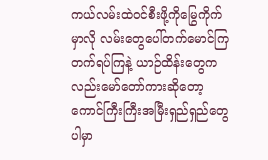ကယ်လမ်းထဲဝင်စီးဖို့ကိုမြွေကိုက်မှာလို လမ်းတွေပေါ်တက်မောင်ကြတက်ရပ်ကြနဲ့ ယာဉ်ထိန်းတွေကလည်းမော်တော်ကားဆိုတော့ကောင်ကြီးကြီးအမြီးရှည်ရှည်တွေပါမှာ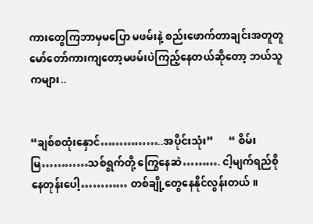ကားတွေကြဘာမှမပြော မဖမ်းနဲ့ စည်းဖောက်တာချင်းအတူတူမော်တော်ကားကျတော့မဖမ်းပဲကြည့်နေတယ်ဆိုတော့ ဘယ်သူကများ..


“ချစ်စထုံးနှောင်……………..အပိုင်းသုံး”      “ စိမ်းမြ…………သစ်ရွက်တို့ ကြွေနေဆဲ………. ငါ့မျက်ရည်စိုနေတုန်းပေါ့………… တစ်ချို့တွေနေနိုင်လွန်းတယ်။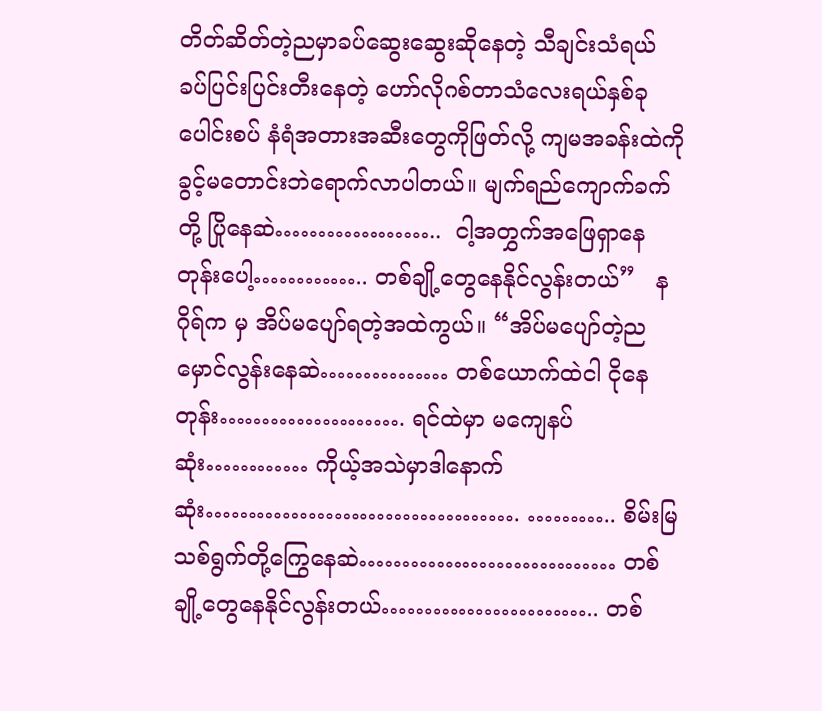တိတ်ဆိတ်တဲ့ညမှာခပ်ဆွေးဆွေးဆိုနေတဲ့ သီချင်းသံရယ် ခပ်ပြင်းပြင်းတီးနေတဲ့ ဟော်လိုဂစ်တာသံလေးရယ်နှစ်ခုပေါင်းစပ် နံရံအတားအဆီးတွေကိုဖြတ်လို့ ကျမအခန်းထဲကို ခွင့်မတောင်းဘဲရောက်လာပါတယ်။ မျက်ရည်ကျောက်ခက်တို့ ပြိုနေဆဲ………………..  ငါ့အတွှက်အဖြေရှာနေတုန်းပေါ့………….. တစ်ချို့တွေနေနိုင်လွန်းတယ်”   နဂိုရ်က မှ အိပ်မပျော်ရတဲ့အထဲကွယ်။ “အိပ်မပျော်တဲ့ညမှောင်လွန်းနေဆဲ…………… တစ်ယောက်ထဲငါ ငိုနေတုန်း…………………. ရင်ထဲမှာ မကျေနပ်ဆုံး………… ကိုယ့်အသဲမှာဒါနောက်ဆုံး………………………………. ……….. စိမ်းမြသစ်ရွက်တို့ကြွေနေဆဲ………………………… တစ်ချို့တွေနေနိုင်လွန်းတယ်…………………….. တစ်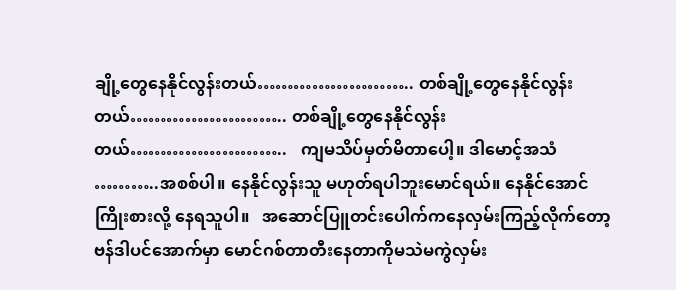ချို့တွေနေနိုင်လွန်းတယ်…………………….. တစ်ချို့တွေနေနိုင်လွန်းတယ်…………………….. တစ်ချို့တွေနေနိုင်လွန်းတယ်……………………..   ကျမသိပ်မှတ်မိတာပေါ့။ ဒါမောင့်အသံ ………..အစစ်ပါ။ နေနိုင်လွန်းသူ မဟုတ်ရပါဘူးမောင်ရယ်။ နေနိုင်အောင်ကြိုးစားလို့ နေရသူပါ။   အဆောင်ပြူတင်းပေါက်ကနေလှမ်းကြည့်လိုက်တော့ ဗန်ဒါပင်အောက်မှာ မောင်ဂစ်တာတီးနေတာကိုမသဲမကွဲလှမ်း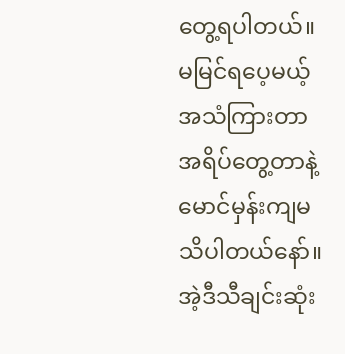တွေ့ရပါတယ်။ မမြင်ရပေ့မယ့် အသံကြားတာအရိပ်တွေ့တာနဲ့ မောင်မှန်းကျမသိပါတယ်နော်။ အဲ့ဒီသီချင်းဆုံး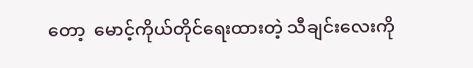တော့  မောင့်ကိုယ်တိုင်ရေးထားတဲ့ သီချင်းလေးကို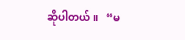ဆိုပါတယ်။   “မ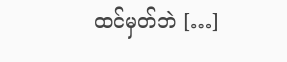ထင်မှတ်ဘဲ […]